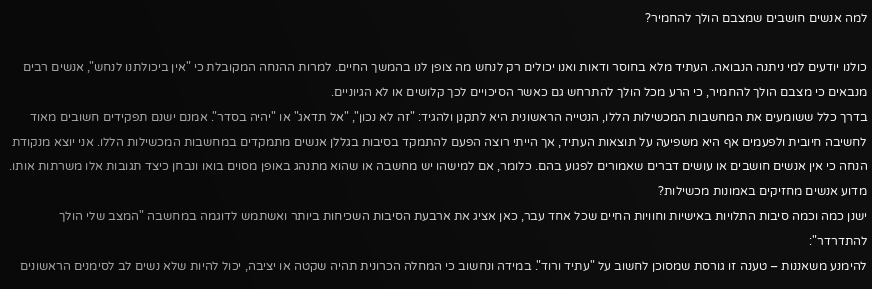למה אנשים חושבים שמצבם הולך להחמיר?

כולנו יודעים למי ניתנה הנבואה. העתיד מלא בחוסר ודאות ואנו יכולים רק לנחש מה צופן לנו בהמשך החיים. למרות ההנחה המקובלת כי "אין ביכולתנו לנחש", אנשים רבים מנבאים כי מצבם הולך להחמיר, כי הרע מכל הולך להתרחש גם כאשר הסיכויים לכך קלושים או לא הגיוניים.
בדרך כלל ששומעים את המחשבות המכשילות הללו, הנטייה הראשונית היא לתקנן ולהגיד: "זה לא נכון", "אל תדאג" או "יהיה בסדר". אמנם ישנם תפקידים חשובים מאוד לחשיבה חיובית ולפעמים אף היא משפיעה על תוצאות העתיד, אך הייתי רוצה הפעם להתמקד בסיבות בגללן אנשים מתמקדים במחשבות המכשילות הללו. אני יוצא מנקודת הנחה כי אין אנשים חושבים או עושים דברים שאמורים לפגוע בהם. כלומר, אם למישהו יש מחשבה או שהוא מתנהג באופן מסוים בואו ונבחן כיצד תגובות אלו משרתות אותו.
מדוע אנשים מחזיקים באמונות מכשילות?
ישנן כמה וכמה סיבות התלויות באישיות וחוויות החיים שכל אחד עבר, כאן אציג את ארבעת הסיבות השכיחות ביותר ואשתמש לדוגמה במחשבה "המצב שלי הולך להתדרדר":
להימנע משאננות – טענה זו גורסת שמסוכן לחשוב על "עתיד ורוד". במידה ונחשוב כי המחלה הכרונית תהיה שקטה או יציבה, יכול להיות שלא נשים לב לסימנים הראשונים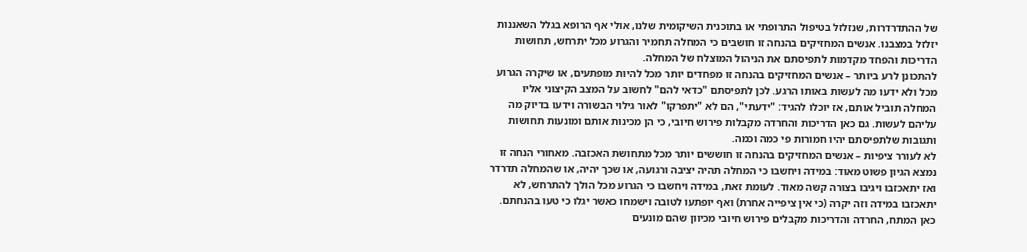של ההתדרדרות, שנזלזל בטיפול התרופתי או בתוכנית השיקומית שלנו, אולי אף הרופא בגלל השאננות יזלזל במצבנו. אנשים המחזיקים בהנחה זו חושבים כי המחלה תחמיר והגרוע מכל יתרחש, תחושות הדריכות והפחד מקדמות לתפיסתם את הניהול המוצלח של המחלה.
להתכונן לרע ביותר – אנשים המחזיקים בהנחה זו מפחדים יותר מכל להיות מופתעים, או שיקרה הגרוע מכל ולא ידעו מה לעשות באותו הרגע. לכן לתפיסתם "כדאי להם" לחשוב על המצב הקיצוני אליו המחלה תוביל אותם, אז יוכלו להגיד: "ידעתי", הם לא "יתפרקו" לאור גילוי הבשורה וידעו בדיוק מה עליהם לעשות. גם כאן הדריכות והחרדה מקבלות פירוש חיובי, כי הן מכינות אותם ומונעות תחושות ותגובות שלתפיסתם יהיו חמורות פי כמה וכמה.
לא לעורר ציפיות – אנשים המחזיקים בהנחה זו חוששים יותר מכל מתחושת האכזבה. מאחורי הנחה זו נמצא הגיון פשוט מאוד: במידה ויחשבו כי המחלה תהיה יציבה ורגועה, או שכך יהיה, או שהמחלה תדרדר ואז יתאכזבו ויגיבו בצורה קשה מאוד. לעומת זאת, במידה ויחשבו כי הגרוע מכל הולך להתרחש, לא יתאכזבו במידה וזה יקרה (כי אין ציפייה אחרת) ואף יופתעו לטובה וישמחו כאשר יגלו כי טעו בהנחתם. כאן המתח, החרדה והדריכות מקבלים פירוש חיובי מכיוון שהם מונעים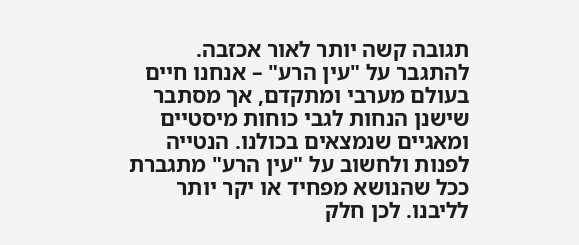תגובה קשה יותר לאור אכזבה.
להתגבר על "עין הרע" – אנחנו חיים בעולם מערבי ומתקדם, אך מסתבר שישנן הנחות לגבי כוחות מיסטיים ומאגיים שנמצאים בכולנו. הנטייה לפנות ולחשוב על "עין הרע" מתגברת ככל שהנושא מפחיד או יקר יותר לליבנו. לכן חלק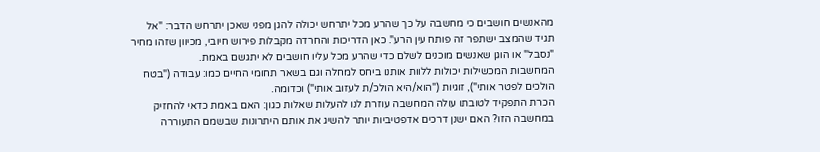מהאנשים חושבים כי מחשבה על כך שהרע מכל יתרחש יכולה להגן מפני שאכן יתרחש הדבר: "אל תגיד שהמצב ישתפר זה פותח עין הרע". כאן הדריכות והחרדה מקבלות פירוש חיובי, מכיוון שזהו מחיר "נסבל" או הוגן שאנשים מוכנים לשלם כדי שהרע מכל עליו חושבים לא יתגשם באמת.
המחשבות המכשילות יכולות ללוות אותנו ביחס למחלה וגם בשאר תחומי החיים כמו: עבודה ("בטח הולכים לפטר אותי"), זוגיות ("הוא/היא הולכ/ת לעזוב אותי") וכדומה.
הכרת התפקיד לטובתו עולה המחשבה עוזרת לנו להעלות שאלות כגון: האם באמת כדאי להחזיק במחשבה הזו? האם ישנן דרכים אדפטיביות יותר להשיג את אותם היתרונות שבשמם התעוררה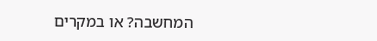המחשבה? או במקרים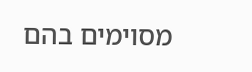מסוימים בהם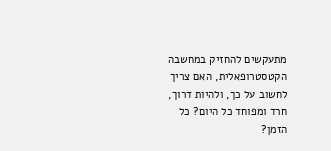מתעקשים להחזיק במחשבה הקטסטרופאלית, האם צריך לחשוב על כך, ולהיות דרוך, חרד ומפוחד כל היום? כל הזמן?